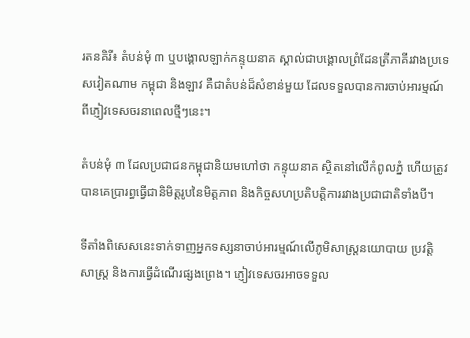រតនគិរី៖ តំបន់មុំ ៣ ឬបង្គោលឡាក់កន្ទុយនាគ ស្គាល់ជាបង្គោលព្រំដែនត្រីភាគីរវាងប្រទេសវៀតណាម កម្ពុជា និងឡាវ គឺជាតំបន់ដ៏សំខាន់មួយ ដែលទទួលបានការចាប់អារម្មណ៍ពីភ្ញៀវទេសចរនាពេលថ្មីៗនេះ។

តំបន់មុំ ៣ ដែលប្រជាជនកម្ពុជានិយមហៅថា កន្ទុយនាគ ស្ថិតនៅលើកំពូលភ្នំ ហើយត្រូវបានគេប្រារព្ធធ្វើជានិមិត្តរូបនៃមិត្តភាព និងកិច្ចសហប្រតិបត្តិការរវាងប្រជាជាតិទាំងបី។

ទីតាំងពិសេសនេះទាក់ទាញអ្នកទស្សនាចាប់អារម្មណ៍លើភូមិសាស្ត្រនយោបាយ ប្រវត្តិសាស្ត្រ និងការធ្វើដំណើរផ្សងព្រេង។ ភ្ញៀវទេសចរអាចទទួល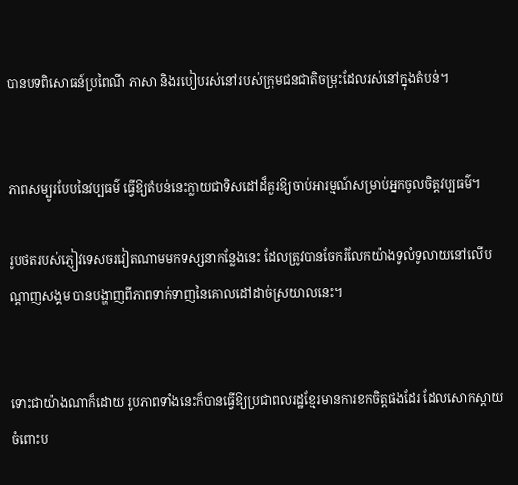បានបទពិសោធន៍ប្រពៃណី ភាសា និងរបៀបរស់នៅរបស់ក្រុមជនជាតិចម្រុះដែលរស់នៅក្នុងតំបន់។


ភាពសម្បូរបែបនៃវប្បធម៌ ធ្វើឱ្យតំបន់នេះក្លាយជាទិសដៅដ៏គួរឱ្យចាប់អារម្មណ៍សម្រាប់អ្នកចូលចិត្តវប្បធម៌។

រូបថតរបស់ភ្ញៀវទេសចរវៀតណាមមកទស្សនាកន្លែងនេះ ដែលត្រូវបានចែករំលែកយ៉ាងទូលំទូលាយនៅលើបណ្តាញសង្គម បានបង្ហាញពីភាពទាក់ទាញនៃគោលដៅដាច់ស្រយាលនេះ។


ទោះជាយ៉ាងណាក៏ដោយ រូបភាពទាំងនេះក៏បានធ្វើឱ្យប្រជាពលរដ្ឋខ្មែរមានការខកចិត្តផងដែរ ដែលសោកស្ដាយចំពោះប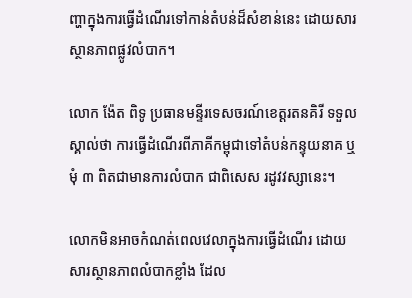ញ្ហាក្នុងការធ្វើដំណើរទៅកាន់តំបន់ដ៏សំខាន់នេះ ដោយសារស្ថានភាពផ្លូវលំបាក។

លោក ង៉ែត ពិទូ ប្រធានមន្ទីរទេសចរណ៍ខេត្ដរតនគិរី ទទួលស្គាល់ថា ការធ្វើដំណើរពីភាគីកម្ពុជាទៅតំបន់កន្ទុយនាគ ឬមុំ ៣ ពិតជាមានការលំបាក ជាពិសេស រដូវវស្សានេះ។

លោកមិនអាចកំណត់ពេលវេលាក្នុងការធ្វើដំណើរ ដោយសារស្ថានភាពលំបាកខ្លាំង ដែល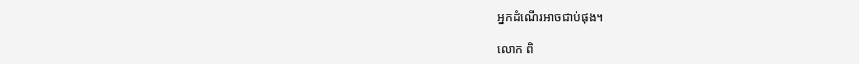អ្នកដំណើរអាចជាប់ផុង។

លោក ពិ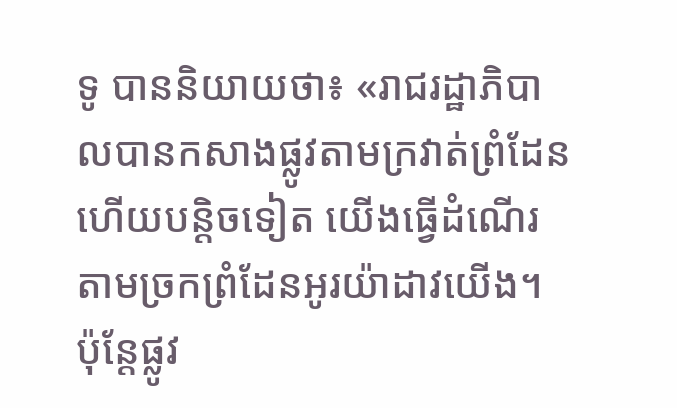ទូ បាននិយាយថា៖ «រាជរដ្ឋាភិបាលបានកសាងផ្លូវតាមក្រវាត់ព្រំដែន ហើយបន្ដិចទៀត យើងធ្វើដំណើរតាមច្រកព្រំដែនអូរយ៉ាដាវយើង។ ប៉ុន្ដែផ្លូវ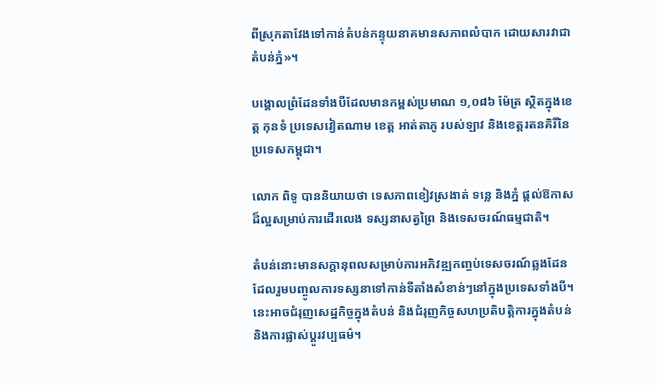ពីស្រុកតាវែងទៅកាន់តំបន់កន្ទុយនាគមានសភាពលំបាក ដោយសារវាជាតំបន់ភ្នំ»។

បង្គោលព្រំដែនទាំងបីដែលមានកម្ពស់ប្រមាណ ១,០៨៦ ម៉ែត្រ ស្ថិតក្នុងខេត្ត កុនទំ ប្រទេសវៀតណាម ខេត្ត អាត់តាភូ របស់ឡាវ និងខេត្តរតនគិរីនៃប្រទេសកម្ពុជា។

លោក ពិទូ បាននិយាយថា ទេសភាពខៀវស្រងាត់ ទន្លេ និងភ្នំ ផ្តល់ឱកាសដ៏ល្អសម្រាប់ការដើរលេង ទស្សនាសត្វព្រៃ និងទេសចរណ៍ធម្មជាតិ។

តំបន់នោះមានសក្តានុពលសម្រាប់ការអភិវឌ្ឍកញ្ចប់ទេសចរណ៍ឆ្លងដែន ដែលរួមបញ្ចូលការទស្សនាទៅកាន់ទីតាំងសំខាន់ៗនៅក្នុងប្រទេសទាំងបី។ នេះអាចជំរុញសេដ្ឋកិច្ចក្នុងតំបន់ និងជំរុញកិច្ចសហប្រតិបត្តិការក្នុងតំបន់ និងការផ្លាស់ប្តូរវប្បធម៌។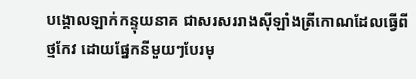បង្គោលឡាក់កន្ទុយនាគ ជាសរសររាងស៊ីឡាំងត្រីកោណដែលធ្វើពីថ្មកែវ ដោយផ្នែកនីមួយៗបែរមុ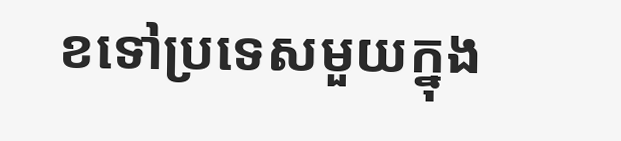ខទៅប្រទេសមួយក្នុង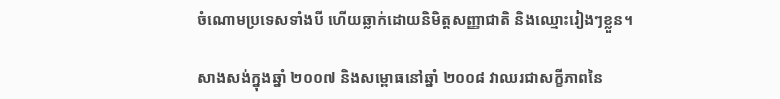ចំណោមប្រទេសទាំងបី ហើយឆ្លាក់ដោយនិមិត្តសញ្ញាជាតិ និងឈ្មោះរៀងៗខ្លួន។

សាងសង់ក្នុងឆ្នាំ ២០០៧ និងសម្ពោធនៅឆ្នាំ ២០០៨ វាឈរជាសក្ខីភាពនៃ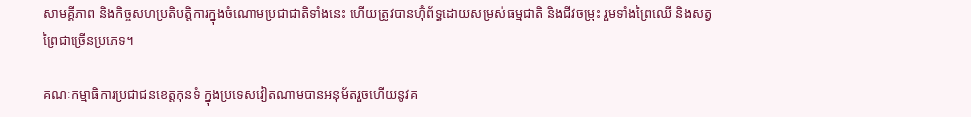សាមគ្គីភាព និងកិច្ចសហប្រតិបត្តិការក្នុងចំណោមប្រជាជាតិទាំងនេះ ហើយត្រូវបានហ៊ុំព័ទ្ធដោយសម្រស់ធម្មជាតិ និងជីវចម្រុះ រួមទាំងព្រៃឈើ និងសត្វព្រៃជាច្រើនប្រភេទ។

គណៈកម្មាធិការប្រជាជនខេត្តកុនទំ ក្នុងប្រទេសវៀតណាមបានអនុម័តរួចហើយនូវគ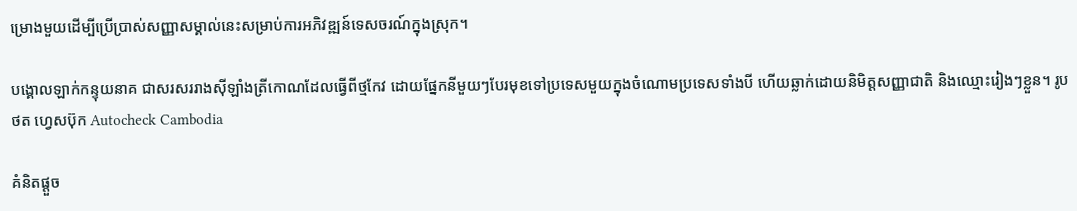ម្រោងមួយដើម្បីប្រើប្រាស់សញ្ញាសម្គាល់នេះសម្រាប់ការអភិវឌ្ឍន៍ទេសចរណ៍ក្នុងស្រុក។

បង្គោលឡាក់កន្ទុយនាគ ជាសរសររាងស៊ីឡាំងត្រីកោណដែលធ្វើពីថ្មកែវ ដោយផ្នែកនីមួយៗបែរមុខទៅប្រទេសមួយក្នុងចំណោមប្រទេសទាំងបី ហើយឆ្លាក់ដោយនិមិត្តសញ្ញាជាតិ និងឈ្មោះរៀងៗខ្លួន។ រូបថត ហ្វេសប៊ុក Autocheck Cambodia

គំនិតផ្តួច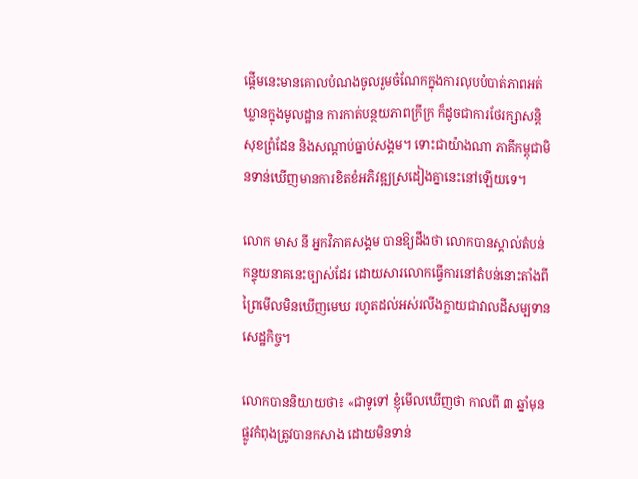ផ្តើមនេះមានគោលបំណងចូលរួមចំណែកក្នុងការលុបបំបាត់ភាពអត់ឃ្លានក្នុងមូលដ្ឋាន ការកាត់បន្ថយភាពក្រីក្រ ក៏ដូចជាការថែរក្សាសន្តិសុខព្រំដែន និងសណ្តាប់ធ្នាប់សង្គម។ ទោះជាយ៉ាងណា ភាគីកម្ពុជាមិនទាន់ឃើញមានការខិតខំអភិវឌ្ឍស្រដៀងគ្នានេះនៅឡើយទេ។

លោក មាស នី អ្នកវិភាគសង្គម បានឱ្យដឹងថា លោកបានស្គាល់តំបន់កន្ទុយនាគនេះច្បាស់ដែរ ដោយសារលោកធ្វើការនៅតំបន់នោះតាំងពីព្រៃមើលមិនឃើញមេឃ រហូតដល់អស់រលីងក្លាយជាវាលដីសម្បទានសេដ្ឋកិច្ច។

លោកបាននិយាយថា៖ «ជាទូទៅ ខ្ញុំមើលឃើញថា កាលពី ៣ ឆ្នាំមុន ផ្លូវកំពុងត្រូវបានកសាង ដោយមិនទាន់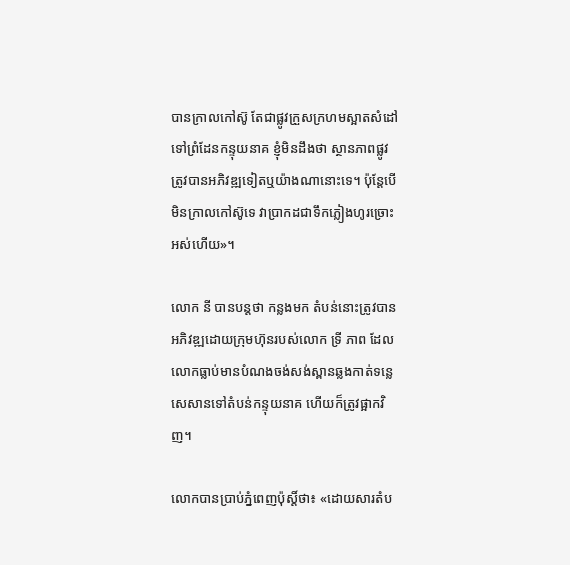បានក្រាលកៅស៊ូ តែជាផ្លូវក្រួសក្រហមស្អាតសំដៅទៅព្រំដែនកន្ទុយនាគ ខ្ញុំមិនដឹងថា ស្ថានភាពផ្លូវត្រូវបានអភិវឌ្ឍទៀតឬយ៉ាងណានោះទេ។ ប៉ុន្ដែបើមិនក្រាលកៅស៊ូទេ វាប្រាកដជាទឹកភ្លៀងហូរច្រោះអស់ហើយ»។

លោក នី បានបន្ដថា កន្លងមក តំបន់នោះត្រូវបានអភិវឌ្ឍដោយក្រុមហ៊ុនរបស់លោក ទី្រ ភាព ដែលលោកធ្លាប់មានបំណងចង់សង់ស្ពានឆ្លងកាត់ទន្លេសេសានទៅតំបន់កន្ទុយនាគ ហើយក៏ត្រូវផ្អាកវិញ។

លោកបានប្រាប់ភ្នំពេញប៉ុស្ដិ៍ថា៖ «ដោយសារតំប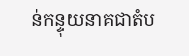ន់កន្ទុយនាគជាតំប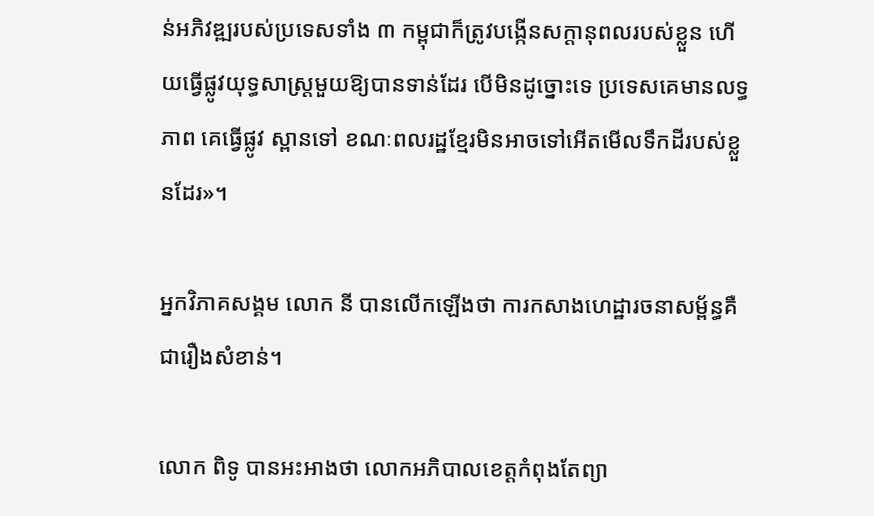ន់អភិវឌ្ឍរបស់ប្រទេសទាំង ៣ កម្ពុជាក៏ត្រូវបង្កើនសក្ដានុពលរបស់ខ្លួន ហើយធ្វើផ្លូវយុទ្ធសាស្ដ្រមួយឱ្យបានទាន់ដែរ បើមិនដូច្នោះទេ ប្រទេសគេមានលទ្ធភាព គេធ្វើផ្លូវ ស្ពានទៅ ខណៈពលរដ្ឋខ្មែរមិនអាចទៅអើតមើលទឹកដីរបស់ខ្លួនដែរ»។

អ្នកវិភាគសង្គម លោក នី បានលើកឡើងថា ការកសាងហេដ្ឋារចនាសម្ព័ន្ធគឺជារឿងសំខាន់។

លោក ពិទូ បានអះអាងថា លោកអភិបាលខេត្ដកំពុងតែព្យា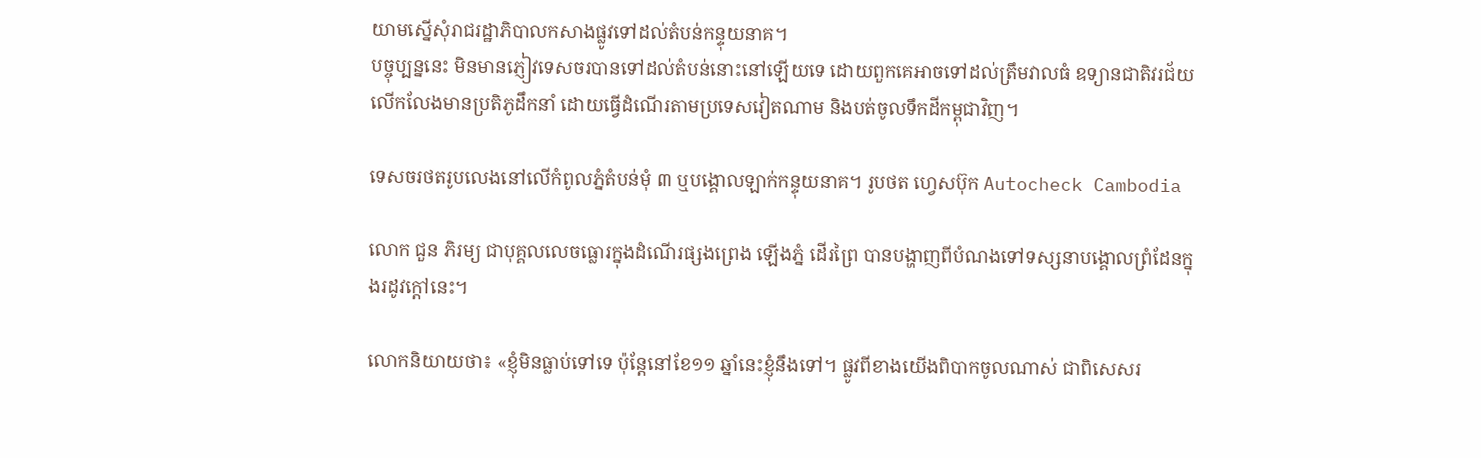យាមស្នើសុំរាជរដ្ឋាភិបាលកសាងផ្លូវទៅដល់តំបន់កន្ទុយនាគ។
បច្ចុប្បន្ននេះ មិនមានភ្ញៀវទេសចរបានទៅដល់តំបន់នោះនៅឡើយទេ ដោយពួកគេអាចទៅដល់ត្រឹមវាលធំ ឧទ្យានជាតិវរជ័យ លើកលែងមានប្រតិភូដឹកនាំ ដោយធ្វើដំណើរតាមប្រទេសវៀតណាម និងបត់ចូលទឹកដីកម្ពុជាវិញ។

ទេសចរថតរូបលេងនៅលើកំពូលភ្នំតំបន់មុំ ៣ ឬបង្គោលឡាក់កន្ទុយនាគ។ រូបថត ហ្វេសប៊ុក Autocheck Cambodia

លោក ជួន ភិរម្យ ជាបុគ្គលលេចធ្លោរក្នុងដំណើរផ្សងព្រេង ឡើងភ្នំ ដើរព្រៃ បានបង្ហាញពីបំណងទៅទស្សនាបង្គោលព្រំដែនក្នុងរដូវក្តៅនេះ។

លោកនិយាយថា៖ «ខ្ញុំមិនធ្លាប់ទៅទេ ប៉ុន្តែនៅខែ១១ ឆ្នាំនេះខ្ញុំនឹងទៅ។ ផ្លូវពីខាងយើងពិបាកចូលណាស់ ជាពិសេសរ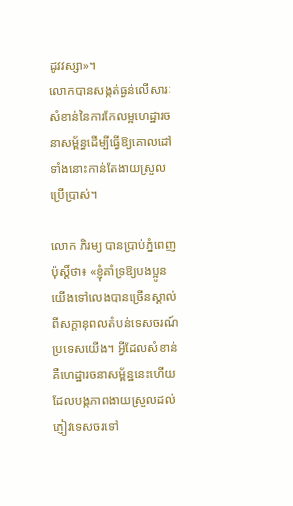ដូវវស្សា»។
លោកបានសង្កត់ធ្ងន់លើសារៈសំខាន់នៃការកែលម្អហេដ្ឋារចនាសម្ព័ន្ធដើម្បីធ្វើឱ្យគោលដៅទាំងនោះកាន់តែងាយស្រួលប្រើប្រាស់។

លោក ភិរម្យ បានប្រាប់ភ្នំពេញប៉ុស្ដិ៍ថា៖ «ខ្ញុំគាំទ្រឱ្យបងប្អូនយើងទៅលេងបានច្រើនស្គាល់ពីសក្តានុពលតំបន់ទេសចរណ៍ប្រទេសយើង។ អ្វីដែលសំខាន់គឺហេដ្ឋារចនាសម្ព័ន្ឋនេះហើយដែលបង្កភាពងាយស្រួលដល់ភ្ញៀវទេសចរទៅ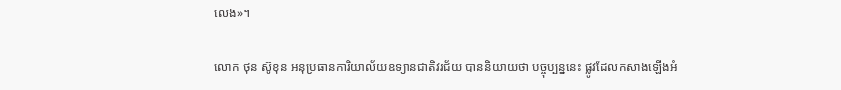លេង»។

លោក ថុន ស៊ូខុន អនុប្រធានការិយាល័យឧទ្យានជាតិវរជ័យ បាននិយាយថា បច្ចុប្បន្ននេះ ផ្លូវដែលកសាងឡើងអំ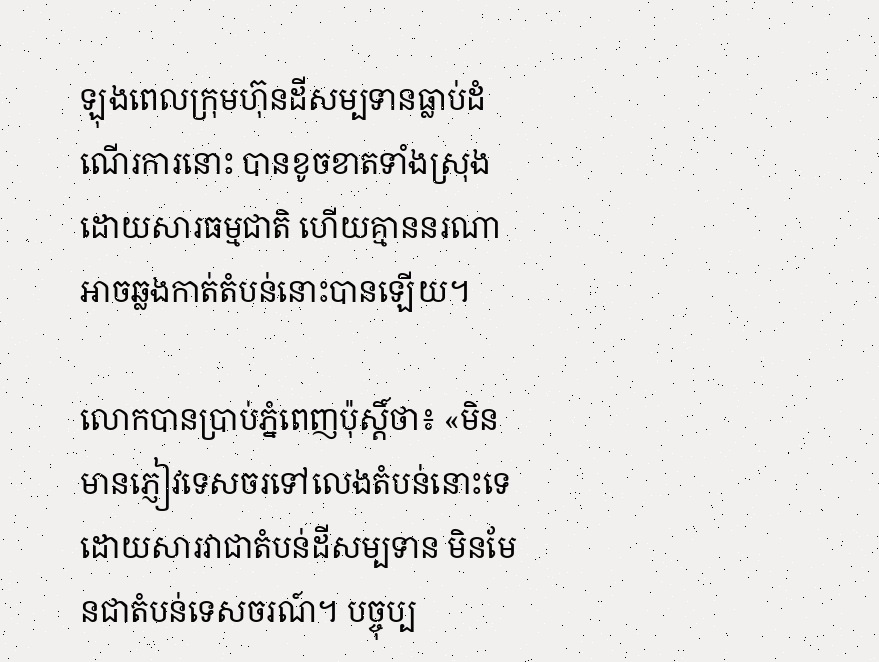ឡុងពេលក្រុមហ៊ុនដីសម្បទានធ្លាប់ដំណើរការនោះ បានខូចខាតទាំងស្រុងដោយសារធម្មជាតិ ហើយគ្មាននរណាអាចឆ្លងកាត់តំបន់នោះបានឡើយ។

លោកបានប្រាប់ភ្នំពេញប៉ុស្ដិ៍ថា៖ «មិនមានភ្ញៀវទេសចរទៅលេងតំបន់នោះទេ ដោយសារវាជាតំបន់ដីសម្បទាន មិនមែនជាតំបន់ទេសចរណ៍។ បច្ចុប្ប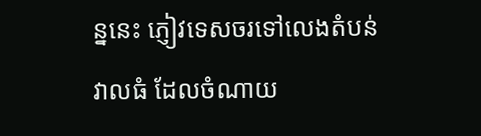ន្ននេះ ភ្ញៀវទេសចរទៅលេងតំបន់វាលធំ ដែលចំណាយ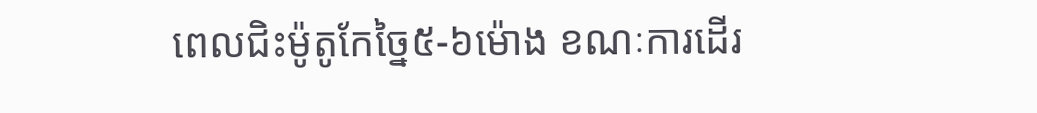ពេលជិះម៉ូតូកែច្នៃ៥-៦ម៉ោង ខណៈការដើរ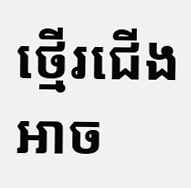ថ្មើរជើងអាច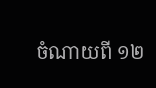ចំណាយពី ១២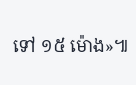ទៅ ១៥ ម៉ោង»៕